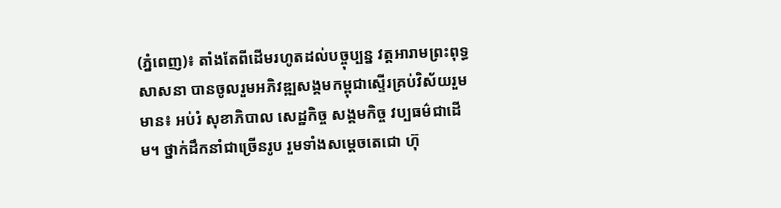(ភ្នំពេញ)៖ តាំងតែពីដើមរហូតដល់បច្ចុប្បន្ន វត្តអារាមព្រះពុទ្ធសាសនា បានចូលរួមអភិវឌ្ឍសង្គមកម្ពុជាស្ទើរគ្រប់វិស័យរួមមាន៖ អប់រំ សុខាភិបាល សេដ្ឋកិច្ច សង្គមកិច្ច វប្បធម៌ជាដើម។ ថ្នាក់ដឹកនាំជាច្រើនរូប រួមទាំងសមេ្តចតេជោ ហ៊ុ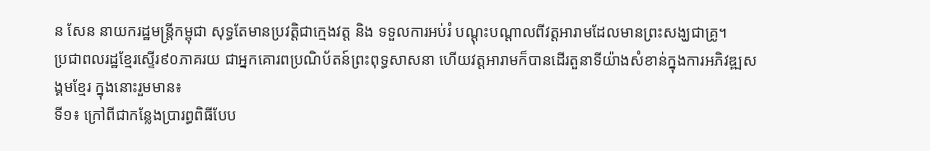ន សែន នាយករដ្ឋមន្ត្រីកម្ពុជា សុទ្ធតែមានប្រវត្តិជាក្មេងវត្ត និង ទទួលការអប់រំ បណ្តុះបណ្តាលពីវត្តអារាមដែលមានព្រះសង្ឃជាគ្រូ។
ប្រជាពលរដ្ឋខ្មែរស្ទើរ៩០ភាគរយ ជាអ្នកគោរពប្រណិប័តន៍ព្រះពុទ្ធសាសនា ហើយវត្តអារាមក៏បានដើរតួនាទីយ៉ាងសំខាន់ក្នុងការអភិវឌ្ឍសង្គមខ្មែរ ក្នុងនោះរួមមាន៖
ទី១៖ ក្រៅពីជាកន្លែងប្រារព្ធពិធីបែប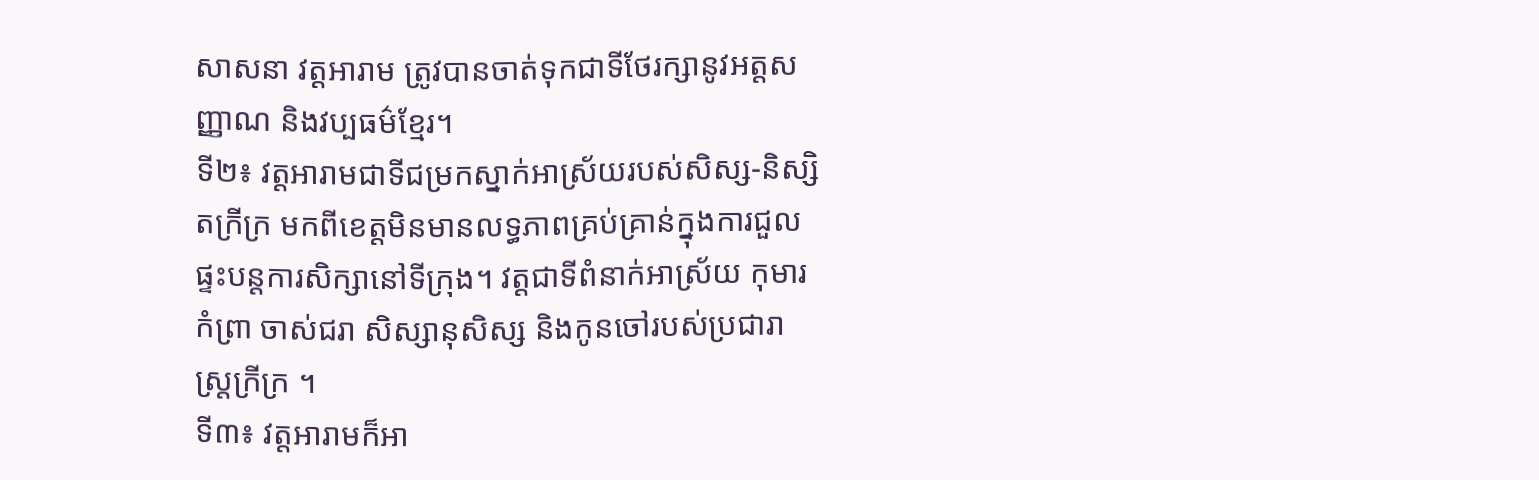សាសនា វត្តអារាម ត្រូវបានចាត់ទុកជាទីថែរក្សានូវអត្តសញ្ញាណ និងវប្បធម៌ខ្មែរ។
ទី២៖ វត្តអារាមជាទីជម្រកស្នាក់អាស្រ័យរបស់សិស្ស-និស្សិតក្រីក្រ មកពីខេត្តមិនមានលទ្ធភាពគ្រប់គ្រាន់ក្នុងការជួលផ្ទះបន្តការសិក្សានៅទីក្រុង។ វត្តជាទីពំនាក់អាស្រ័យ កុមារកំព្រា ចាស់ជរា សិស្សានុសិស្ស និងកូនចៅរបស់ប្រជារាស្រ្តក្រីក្រ ។
ទី៣៖ វត្តអារាមក៏អា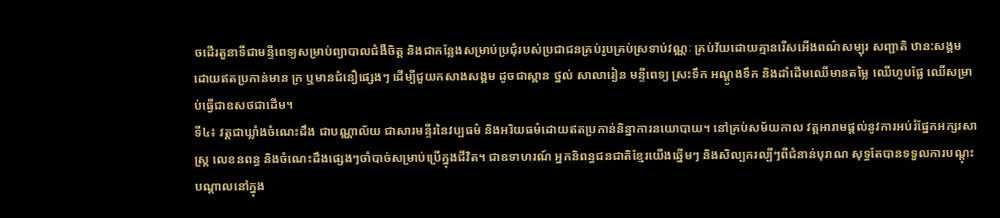ចដើរតួនាទីជាមន្ទីពេទ្យសម្រាប់ព្យាបាលជំងឺចិត្ត និងជាកន្លែងសម្រាប់ប្រជុំរបស់ប្រជាជនគ្រប់រូបគ្រប់ស្រទាប់វណ្ណៈ គ្រប់វ័យដោយគ្មានរើសអើងពណ៌សម្បុរ សញ្ជាតិ ឋាន:សង្គម ដោយឥតប្រកាន់មាន ក្រ ឬមានជំនឿផ្សេងៗ ដើម្បីជួយកសាងសង្គម ដូចជាស្ពាន ថ្នល់ សាលារៀន មន្ទីពេទ្យ ស្រះទឹក អណ្តូងទឹក និងដាំដើមឈើមានតម្លៃ ឈើហូបផ្លែ ឈើសម្រាប់ធ្វើជាឧសថជាដើម។
ទី៤៖ វត្តជាឃ្លាំងចំណេះដឹង ជាបណ្ណាល័យ ជាសារមន្ទីរនៃវប្បធម៌ និងអរិយធម៌ដោយឥតប្រកាន់និន្នាការនយោបាយ។ នៅគ្រប់សម័យកាល វត្តអារាមផ្តល់នូវការអប់រំផ្នែកអក្សរសាស្រ្ត លេខនពន្ធ និងចំណេះដឹងផ្សេងៗចាំបាច់សម្រាប់ប្រើក្នុងជីវិត។ ជាឧទាហរណ៍ អ្នកនិពន្ធជនជាតិខ្មែរយើងឆ្នើមៗ និងសិល្បករល្បីៗពីជំនាន់បុរាណ សុទ្ធតែបានទទួលការបណ្តុះបណ្តាលនៅក្នុង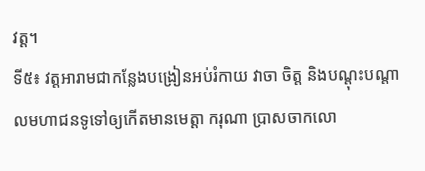វត្ត។
ទី៥៖ វត្តអារាមជាកន្លែងបង្រៀនអប់រំកាយ វាចា ចិត្ត និងបណ្តុះបណ្តាលមហាជនទូទៅឲ្យកើតមានមេត្តា ករុណា ប្រាសចាកលោ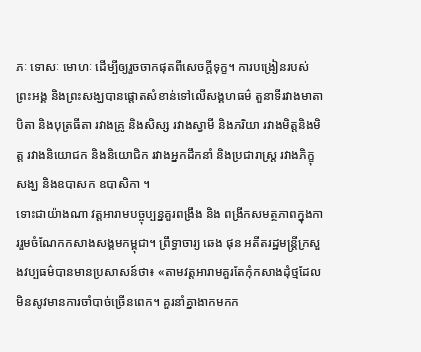ភៈ ទោសៈ មោហៈ ដើម្បីឲ្យរួចចាកផុតពីសេចក្តីទុក្ខ។ ការបង្រៀនរបស់ព្រះអង្គ និងព្រះសង្ឃបានផ្តោតសំខាន់ទៅលើសង្គហធម៌ តួនាទីរវាងមាតាបិតា និងបុត្រធីតា រវាងគ្រូ និងសិស្ស រវាងស្វាមី និងភរិយា រវាងមិត្តនិងមិត្ត រវាងនិយោជក និងនិយោជិក រវាងអ្នកដឹកនាំ និងប្រជារាស្រ្ត រវាងភិក្ខុសង្ឃ និងឧបាសក ឧបាសិកា ។
ទោះជាយ៉ាងណា វត្តអារាមបច្ចុប្បន្នគួរពង្រឹង និង ពង្រីកសមត្ថភាពក្នុងការរួមចំណែកកសាងសង្គមកម្ពុជា។ ព្រឹទ្ធាចារ្យ ឆេង ផុន អតីតរដ្ឋមន្ត្រីក្រសួងវប្បធម៌បានមានប្រសាសន៍ថា៖ «តាមវត្តអារាមគួរតែកុំកសាងដុំថ្មដែលមិនសូវមានការចាំបាច់ច្រើនពេក។ គួរនាំគ្នាងាកមកក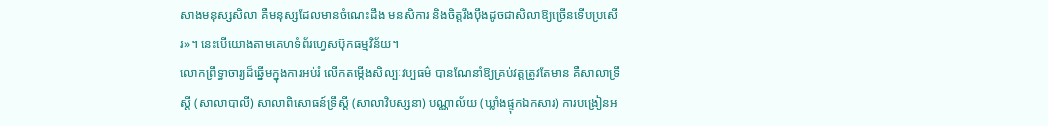សាងមនុស្សសិលា គឺមនុស្សដែលមានចំណេះដឹង មនសិការ និងចិត្តរឹងប៉ឹងដូចជាសិលាឱ្យច្រើនទើបប្រសើរ»។ នេះបើយោងតាមគេហទំព័រហ្វេសប៊ុកធម្មវិន័យ។
លោកព្រឹទ្ធាចារ្យដ៏ឆ្នើមក្នុងការអប់រំ លើកតម្កើងសិល្បៈវប្បធម៌ បានណែនាំឱ្យគ្រប់វត្តត្រូវតែមាន គឺសាលាទ្រឹស្តី (សាលាបាលី) សាលាពិសោធន៍ទ្រឹស្តី (សាលាវិបស្សនា) បណ្ណាល័យ (ឃ្លាំងផ្ទុកឯកសារ) ការបង្រៀនអ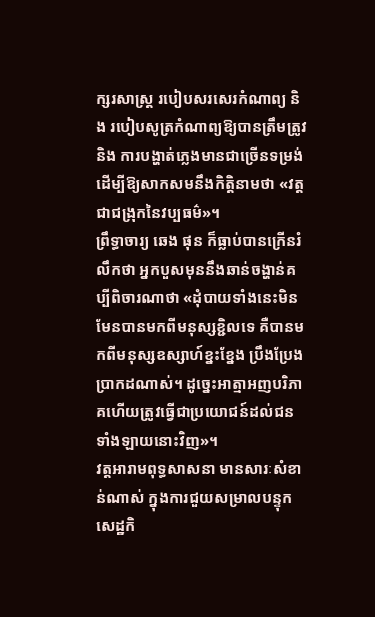ក្សរសាស្រ្ត របៀបសរសេរកំណាព្យ និង របៀបសូត្រកំណាព្យឱ្យបានត្រឹមត្រូវ និង ការបង្ហាត់ភ្លេងមានជាច្រើនទម្រង់ ដើម្បីឱ្យសាកសមនឹងកិត្តិនាមថា «វត្តជាជង្រុកនៃវប្បធម៌»។
ព្រឹទ្ធាចារ្យ ឆេង ផុន ក៏ធ្លាប់បានក្រើនរំលឹកថា អ្នកបួសមុននឹងឆាន់ចង្ហាន់គប្បីពិចារណាថា «ដុំបាយទាំងនេះមិនមែនបានមកពីមនុស្សខ្ជិលទេ គឺបានមកពីមនុស្សឧស្សាហ៍ខ្នះខ្នែង ប្រឹងប្រែងប្រាកដណាស់។ ដូច្នេះអាត្មាអញបរិភាគហើយត្រូវធ្វើជាប្រយោជន៍ដល់ជនទាំងឡាយនោះវិញ»។
វត្តអារាមពុទ្ធសាសនា មានសារៈសំខាន់ណាស់ ក្នុងការជួយសម្រាលបន្ទុកសេដ្ឋកិ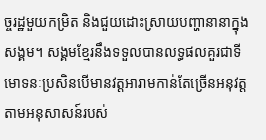ច្ចរដ្ឋមួយកម្រិត និងជួយដោះស្រាយបញ្ហានានាក្នុងសង្គម។ សង្គមខ្មែរនឹងទទួលបានលទ្ធផលគួរជាទីមោទនៈប្រសិនបើមានវត្តអារាមកាន់តែច្រើនអនុវត្តតាមអនុសាសន៍របស់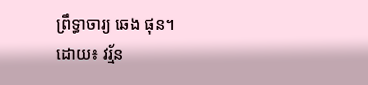ព្រឹទ្ធាចារ្យ ឆេង ផុន។
ដោយ៖ វរ្ម័ន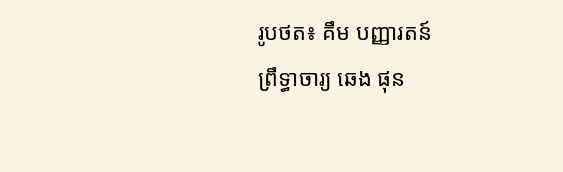រូបថត៖ គឹម បញ្ញារតន៍
ព្រឹទ្ធាចារ្យ ឆេង ផុន